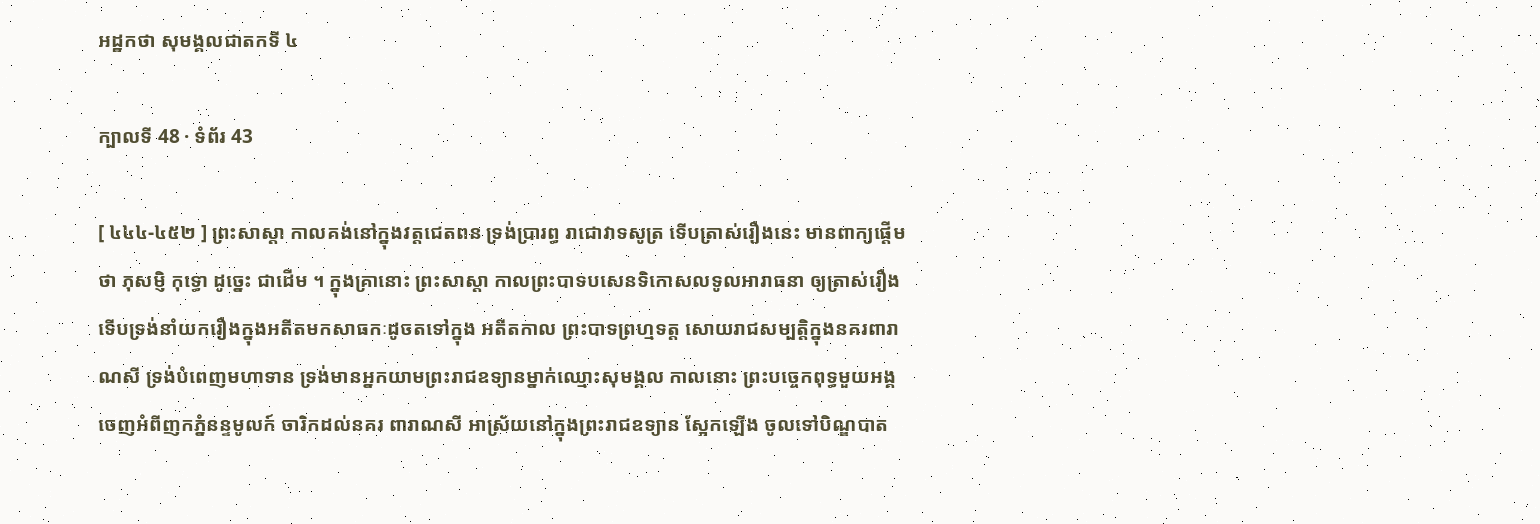អដ្ឋកថា សុមង្គលជាតកទី ៤

ក្បាលទី 48 · ទំព័រ 43

[ ៤៤៤-៤៥២ ] ព្រះសាស្តា កាលគង់នៅក្នុងវត្តជេតពន ទ្រង់ប្រារព្ធ រាជោវាទសូត្រ ទើបត្រាស់រឿងនេះ មានពាក្យផ្តើមថា ភុសម្ញិ កុទ្ធោ ដូច្នេះ ជាដើម ។ ក្នុងគ្រានោះ ព្រះសាស្តា កាលព្រះបាទបសេនទិកោសលទូលអារាធនា ឲ្យត្រាស់រឿង ទើបទ្រង់នាំយករឿងក្នុងអតីតមកសាធកៈដូចតទៅក្នុង អតីតកាល ព្រះបាទព្រហ្មទត្ត សោយរាជសម្បត្តិក្នុងនគរពារាណសី ទ្រង់បំពេញមហាទាន ទ្រង់មានអ្នកយាមព្រះរាជឧទ្យានម្នាក់ឈ្មោះសុមង្គល កាលនោះ ព្រះបច្ចេកពុទ្ធមួយអង្គ ចេញអំពីញកភ្នំនន្ទមូលក៍ ចារិកដល់នគរ ពារាណសី អាស្រ័យនៅក្នុងព្រះរាជឧទ្យាន ស្អែកឡើង ចូលទៅបិណ្ឌបាត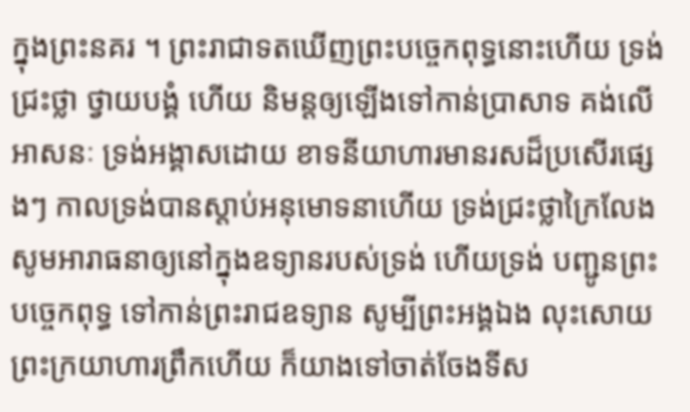ក្នុងព្រះនគរ ។ ព្រះរាជាទតឃើញព្រះបច្ចេកពុទ្ធនោះហើយ ទ្រង់ជ្រះថ្លា ថ្វាយបង្គំ ហើយ និមន្តឲ្យឡើងទៅកាន់ប្រាសាទ គង់លើអាសនៈ ទ្រង់អង្គាសដោយ ខាទនីយាហារមានរសដ៏ប្រសើរផ្សេងៗ កាលទ្រង់បានស្តាប់អនុមោទនាហើយ ទ្រង់ជ្រះថ្លាក្រៃលែង សូមអារាធនាឲ្យនៅក្នុងឧទ្យានរបស់ទ្រង់ ហើយទ្រង់ បញ្ជូនព្រះបច្ចេកពុទ្ធ ទៅកាន់ព្រះរាជឧទ្យាន សូម្បីព្រះអង្គឯង លុះសោយ ព្រះក្រយាហារព្រឹកហើយ ក៏យាងទៅចាត់ចែងទីស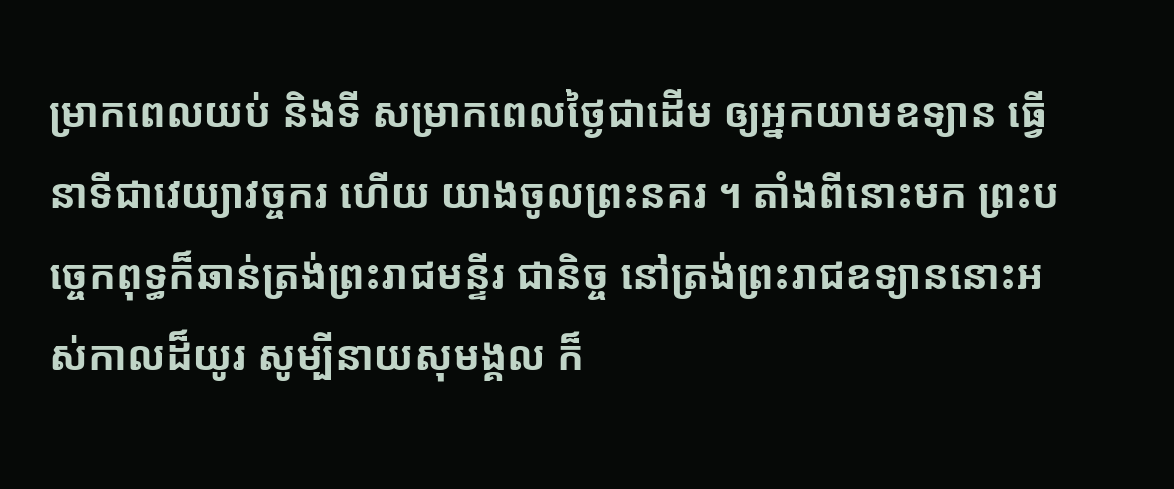ម្រាកពេលយប់ និងទី សម្រាកពេលថ្ងៃជាដើម ឲ្យអ្នកយាមឧទ្យាន ធ្វើនាទីជាវេយ្យាវច្ចករ ហើយ យាងចូលព្រះនគរ ។ តាំងពីនោះមក ព្រះបច្ចេកពុទ្ធក៏ឆាន់ត្រង់ព្រះរាជមន្ទីរ ជានិច្ច នៅត្រង់ព្រះរាជឧទ្យាននោះអស់កាលដ៏យូរ សូម្បីនាយសុមង្គល ក៏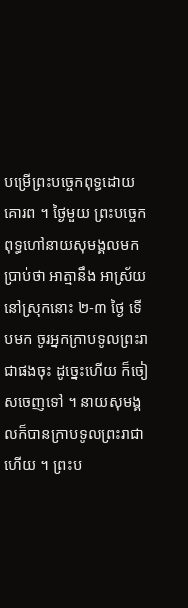បម្រើព្រះបច្ចេកពុទ្ធដោយគោរព ។ ថ្ងៃមួយ ព្រះបច្ចេកពុទ្ធហៅនាយសុមង្គលមក ប្រាប់ថា អាត្មានឹង អាស្រ័យនៅស្រុកនោះ ២-៣ ថ្ងៃ ទើបមក ចូរអ្នកក្រាបទូលព្រះរាជាផងចុះ ដូច្នេះហើយ ក៏ចៀសចេញទៅ ។ នាយសុមង្គលក៏បានក្រាបទូលព្រះរាជា ហើយ ។ ព្រះប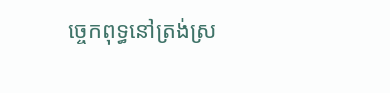ច្ចេកពុទ្ធនៅត្រង់ស្រ